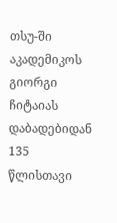თსუ-ში აკადემიკოს გიორგი ჩიტაიას დაბადებიდან 135 წლისთავი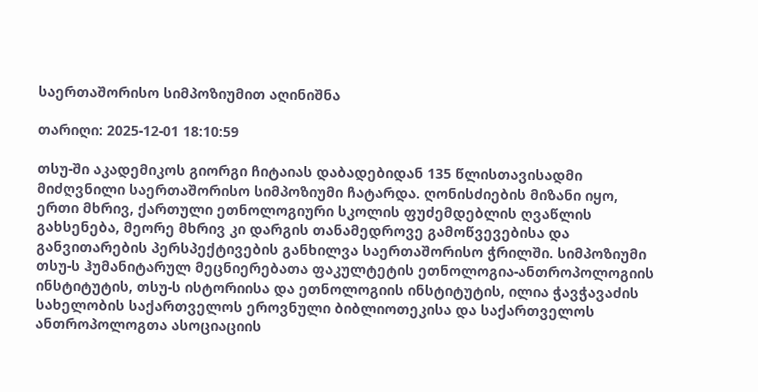საერთაშორისო სიმპოზიუმით აღინიშნა

თარიღი: 2025-12-01 18:10:59

თსუ-ში აკადემიკოს გიორგი ჩიტაიას დაბადებიდან 135 წლისთავისადმი მიძღვნილი საერთაშორისო სიმპოზიუმი ჩატარდა. ღონისძიების მიზანი იყო, ერთი მხრივ, ქართული ეთნოლოგიური სკოლის ფუძემდებლის ღვაწლის გახსენება, მეორე მხრივ კი დარგის თანამედროვე გამოწვევებისა და განვითარების პერსპექტივების განხილვა საერთაშორისო ჭრილში. სიმპოზიუმი თსუ-ს ჰუმანიტარულ მეცნიერებათა ფაკულტეტის ეთნოლოგია-ანთროპოლოგიის ინსტიტუტის, თსუ-ს ისტორიისა და ეთნოლოგიის ინსტიტუტის, ილია ჭავჭავაძის სახელობის საქართველოს ეროვნული ბიბლიოთეკისა და საქართველოს ანთროპოლოგთა ასოციაციის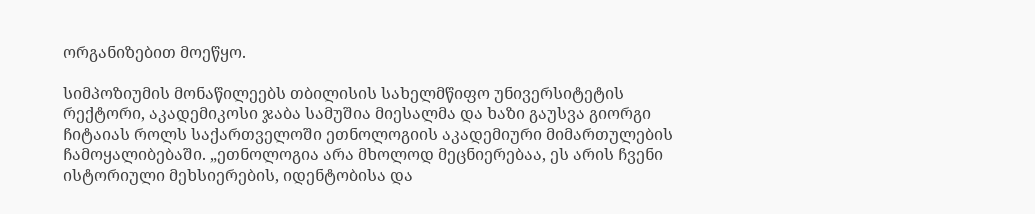ორგანიზებით მოეწყო.

სიმპოზიუმის მონაწილეებს თბილისის სახელმწიფო უნივერსიტეტის რექტორი, აკადემიკოსი ჯაბა სამუშია მიესალმა და ხაზი გაუსვა გიორგი ჩიტაიას როლს საქართველოში ეთნოლოგიის აკადემიური მიმართულების ჩამოყალიბებაში. „ეთნოლოგია არა მხოლოდ მეცნიერებაა, ეს არის ჩვენი ისტორიული მეხსიერების, იდენტობისა და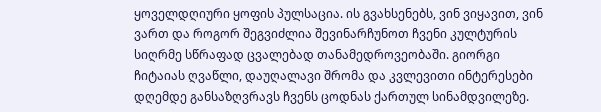ყოველდღიური ყოფის პულსაცია. ის გვახსენებს, ვინ ვიყავით, ვინ ვართ და როგორ შეგვიძლია შევინარჩუნოთ ჩვენი კულტურის სიღრმე სწრაფად ცვალებად თანამედროვეობაში. გიორგი ჩიტაიას ღვაწლი, დაუღალავი შრომა და კვლევითი ინტერესები დღემდე განსაზღვრავს ჩვენს ცოდნას ქართულ სინამდვილეზე.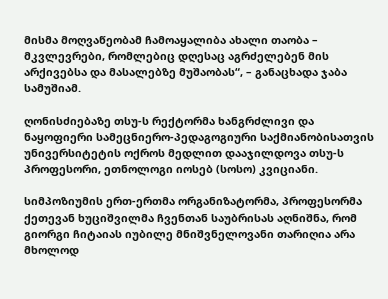მისმა მოღვაწეობამ ჩამოაყალიბა ახალი თაობა – მკვლევრები, რომლებიც დღესაც აგრძელებენ მის არქივებსა და მასალებზე მუშაობას“, – განაცხადა ჯაბა სამუშიამ.

ღონისძიებაზე თსუ-ს რექტორმა ხანგრძლივი და ნაყოფიერი სამეცნიერო-პედაგოგიური საქმიანობისათვის უნივერსიტეტის ოქროს მედლით დააჯილდოვა თსუ-ს პროფესორი, ეთნოლოგი იოსებ (სოსო) კვიციანი.

სიმპოზიუმის ერთ-ერთმა ორგანიზატორმა, პროფესორმა ქეთევან ხუციშვილმა ჩვენთან საუბრისას აღნიშნა, რომ გიორგი ჩიტაიას იუბილე მნიშვნელოვანი თარიღია არა მხოლოდ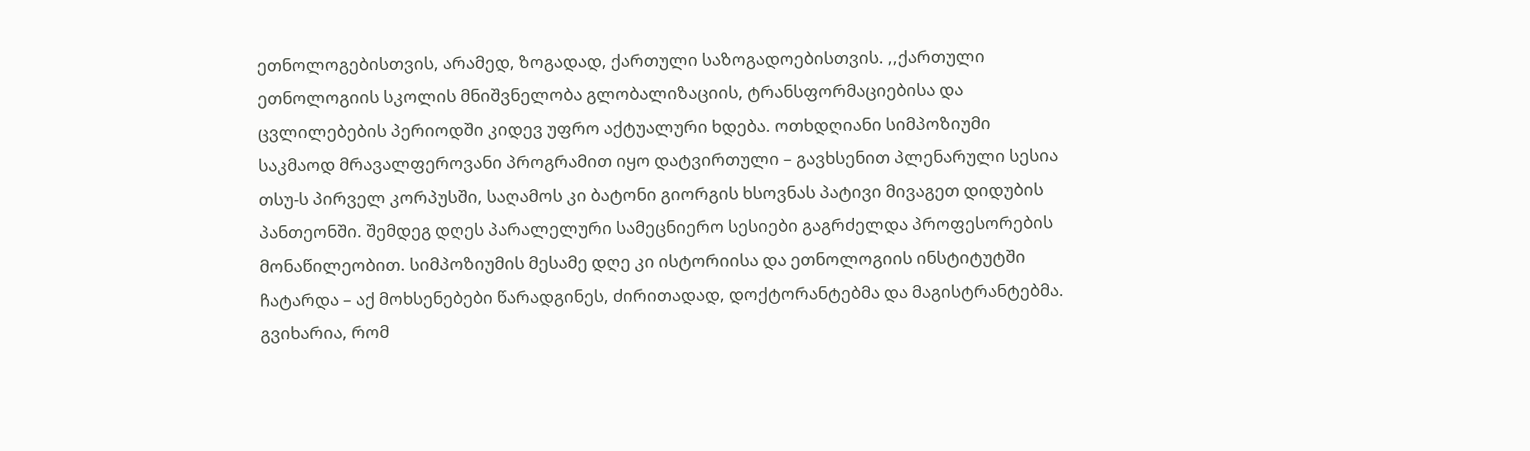ეთნოლოგებისთვის, არამედ, ზოგადად, ქართული საზოგადოებისთვის. ,,ქართული ეთნოლოგიის სკოლის მნიშვნელობა გლობალიზაციის, ტრანსფორმაციებისა და ცვლილებების პერიოდში კიდევ უფრო აქტუალური ხდება. ოთხდღიანი სიმპოზიუმი საკმაოდ მრავალფეროვანი პროგრამით იყო დატვირთული – გავხსენით პლენარული სესია თსუ-ს პირველ კორპუსში, საღამოს კი ბატონი გიორგის ხსოვნას პატივი მივაგეთ დიდუბის პანთეონში. შემდეგ დღეს პარალელური სამეცნიერო სესიები გაგრძელდა პროფესორების მონაწილეობით. სიმპოზიუმის მესამე დღე კი ისტორიისა და ეთნოლოგიის ინსტიტუტში ჩატარდა – აქ მოხსენებები წარადგინეს, ძირითადად, დოქტორანტებმა და მაგისტრანტებმა. გვიხარია, რომ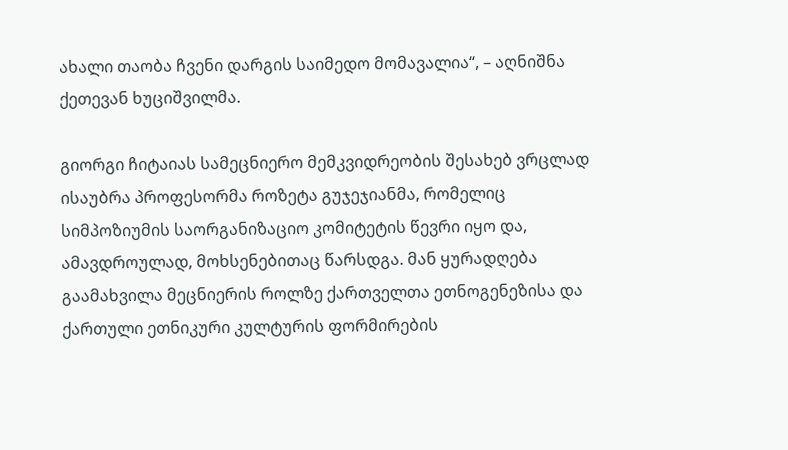ახალი თაობა ჩვენი დარგის საიმედო მომავალია“, – აღნიშნა ქეთევან ხუციშვილმა.

გიორგი ჩიტაიას სამეცნიერო მემკვიდრეობის შესახებ ვრცლად ისაუბრა პროფესორმა როზეტა გუჯეჯიანმა, რომელიც სიმპოზიუმის საორგანიზაციო კომიტეტის წევრი იყო და, ამავდროულად, მოხსენებითაც წარსდგა. მან ყურადღება გაამახვილა მეცნიერის როლზე ქართველთა ეთნოგენეზისა და ქართული ეთნიკური კულტურის ფორმირების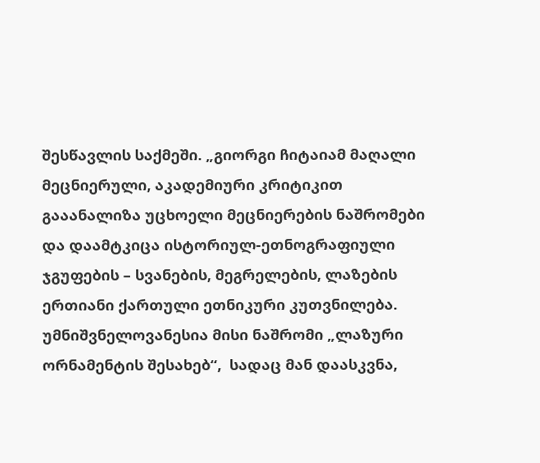შესწავლის საქმეში. „გიორგი ჩიტაიამ მაღალი მეცნიერული, აკადემიური კრიტიკით გააანალიზა უცხოელი მეცნიერების ნაშრომები და დაამტკიცა ისტორიულ-ეთნოგრაფიული ჯგუფების – სვანების, მეგრელების, ლაზების ერთიანი ქართული ეთნიკური კუთვნილება. უმნიშვნელოვანესია მისი ნაშრომი „ლაზური ორნამენტის შესახებ“,  სადაც მან დაასკვნა,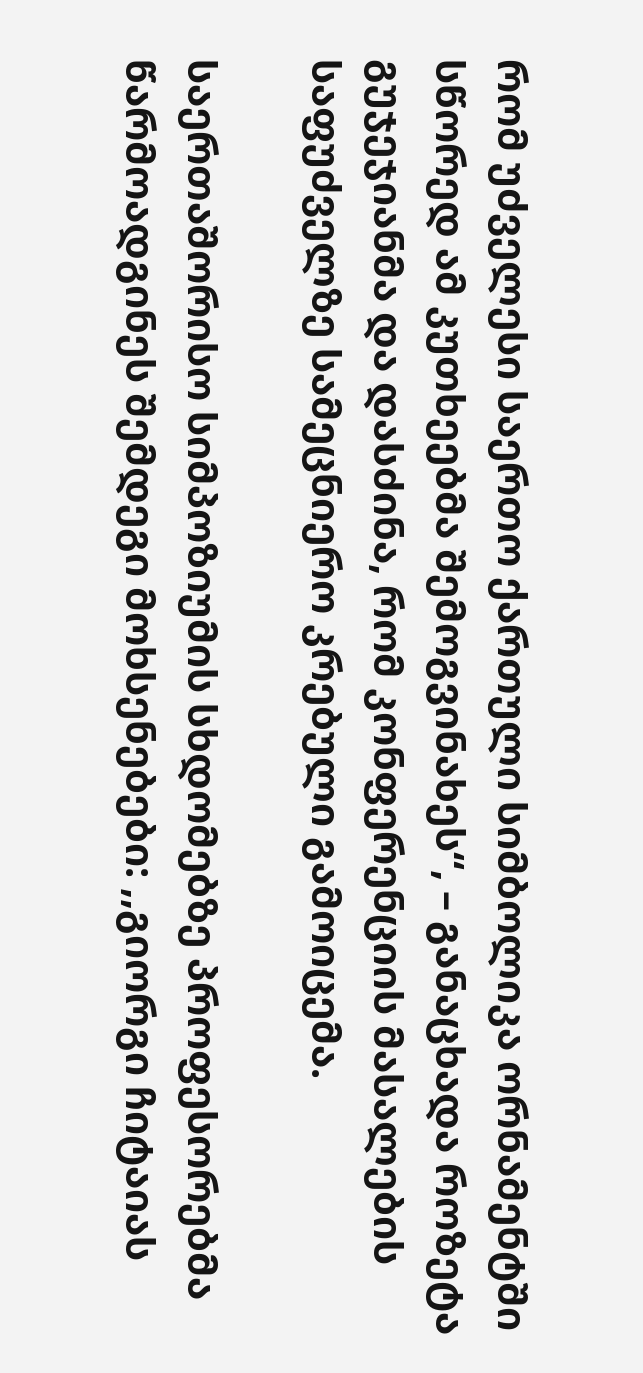რომ უძველესი საერთო ქართული სიმბოლიკა ორნამენტში სწორედ ამ კუთხეებმა შემოგვინახეს“, – განაცხადა როზეტა გუჯეჯიანმა და დასძინა, რომ კონფერენციის მასალების საფუძველზე სამეცნიერო კრებული გამოიცემა.

საერთაშორისო სიმპოზიუმის სხდომებზე პროფესორებმა წარმოადგინეს შემდეგი მოხსენებები: ,,გიორგი ჩიტაიას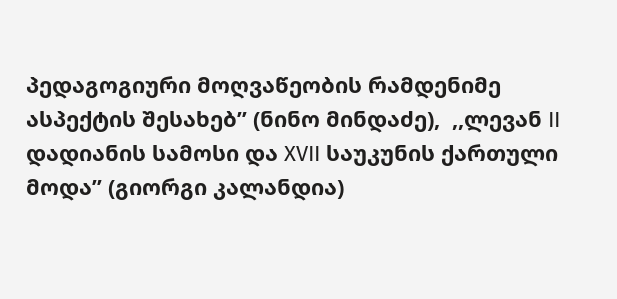პედაგოგიური მოღვაწეობის რამდენიმე ასპექტის შესახებ” (ნინო მინდაძე),  ,,ლევან II დადიანის სამოსი და XVII საუკუნის ქართული მოდა” (გიორგი კალანდია)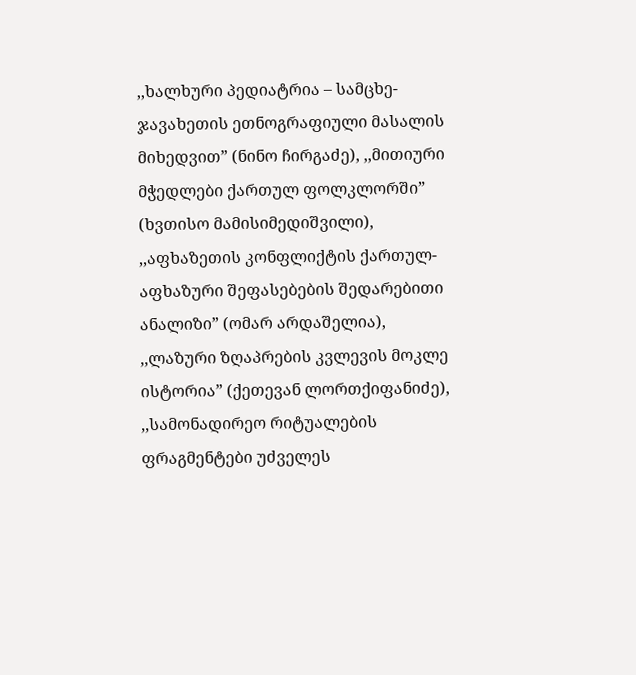,,ხალხური პედიატრია – სამცხე-ჯავახეთის ეთნოგრაფიული მასალის მიხედვით” (ნინო ჩირგაძე), ,,მითიური მჭედლები ქართულ ფოლკლორში” (ხვთისო მამისიმედიშვილი), ,,აფხაზეთის კონფლიქტის ქართულ-აფხაზური შეფასებების შედარებითი ანალიზი” (ომარ არდაშელია), ,,ლაზური ზღაპრების კვლევის მოკლე ისტორია” (ქეთევან ლორთქიფანიძე), ,,სამონადირეო რიტუალების ფრაგმენტები უძველეს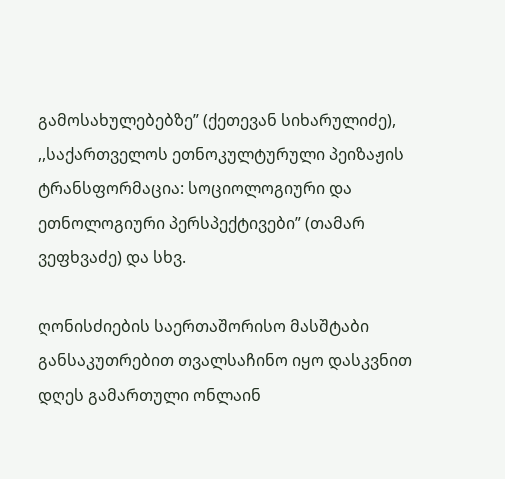გამოსახულებებზე” (ქეთევან სიხარულიძე), ,,საქართველოს ეთნოკულტურული პეიზაჟის ტრანსფორმაცია: სოციოლოგიური და ეთნოლოგიური პერსპექტივები” (თამარ ვეფხვაძე) და სხვ.

ღონისძიების საერთაშორისო მასშტაბი განსაკუთრებით თვალსაჩინო იყო დასკვნით დღეს გამართული ონლაინ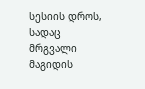სესიის დროს, სადაც მრგვალი მაგიდის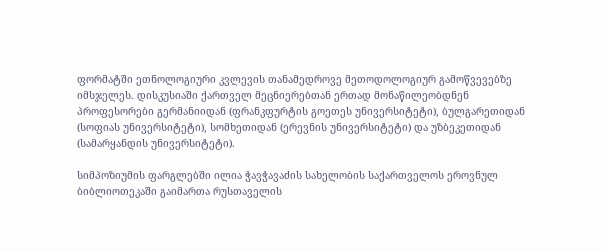ფორმატში ეთნოლოგიური კვლევის თანამედროვე მეთოდოლოგიურ გამოწვევებზე იმსჯელეს. დისკუსიაში ქართველ მეცნიერებთან ერთად მონაწილეობდნენ პროფესორები გერმანიიდან (ფრანკფურტის გოეთეს უნივერსიტეტი), ბულგარეთიდან (სოფიას უნივერსიტეტი), სომხეთიდან (ერევნის უნივერსიტეტი) და უზბეკეთიდან (სამარყანდის უნივერსიტეტი).

სიმპოზიუმის ფარგლებში ილია ჭავჭავაძის სახელობის საქართველოს ეროვნულ ბიბლიოთეკაში გაიმართა რუსთაველის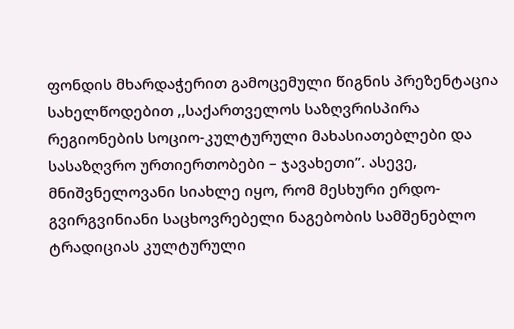ფონდის მხარდაჭერით გამოცემული წიგნის პრეზენტაცია სახელწოდებით ,,საქართველოს საზღვრისპირა რეგიონების სოციო-კულტურული მახასიათებლები და სასაზღვრო ურთიერთობები – ჯავახეთი”. ასევე, მნიშვნელოვანი სიახლე იყო, რომ მესხური ერდო-გვირგვინიანი საცხოვრებელი ნაგებობის სამშენებლო ტრადიციას კულტურული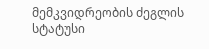მემკვიდრეობის ძეგლის სტატუსი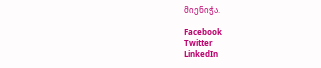მიენიჭა.

Facebook
Twitter
LinkedIn